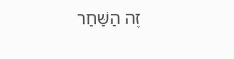זֶה הַשַּׁחַר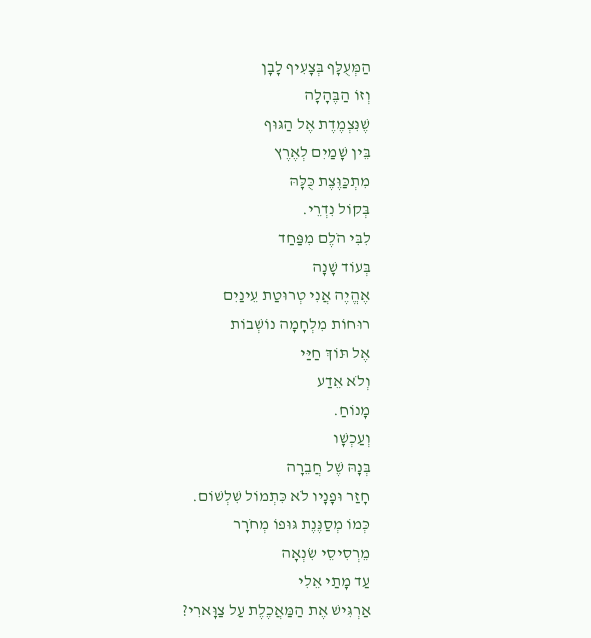הַמְּעֻלָּף בְּצָעִיף לָבָן
וְזוֹ הַבֶּהָלָה
שֶׁנִּצְמֶדֶת אֶל הַגּוּף
בֵּין שָׁמַיִם לְאֶרֶץ
מִתְכַּוֶּצֶת כֻּלָּהּ
בְּקוֹל נִדְרֵי.
לִבִּי הֹלֶם מִפַּחַד
בְּעוֹד שָׁנָה
אֶהֱיֶה אֲנִי טְרוּטַת עֵינַיִם
רוּחוֹת מִלְחָמָה נוֹשְׁבוֹת
אֶל תּוֹךְ חַיַּי
וְלֹא אֵדַע
מָנוֹחַ.
וְעַכְשָׁו
בְּנָהּ שֶׁל חֲבֵרָה
חָזַר וּפָנָיו לֹא כִּתְמוֹל שִׁלְשׁוֹם.
כְּמוֹ מְסַנֶּנֶת גּוּפוֹ מְחֹרָר
מֵרְסִיסֵי שִׂנְאָה
עַד מָתַי אֵלִי
אַרְגִּישׁ אֶת הַמַּאֲכֶלֶת עַל צַוָּארִי?